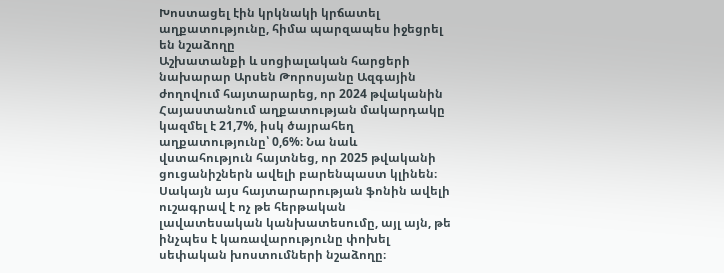Խոստացել էին կրկնակի կրճատել աղքատությունը, հիմա պարզապես իջեցրել են նշաձողը
Աշխատանքի և սոցիալական հարցերի նախարար Արսեն Թորոսյանը Ազգային ժողովում հայտարարեց, որ 2024 թվականին Հայաստանում աղքատության մակարդակը կազմել է 21,7%, իսկ ծայրահեղ աղքատությունը՝ 0,6%։ Նա նաև վստահություն հայտնեց, որ 2025 թվականի ցուցանիշներն ավելի բարենպաստ կլինեն։
Սակայն այս հայտարարության ֆոնին ավելի ուշագրավ է ոչ թե հերթական լավատեսական կանխատեսումը, այլ այն, թե ինչպես է կառավարությունը փոխել սեփական խոստումների նշաձողը։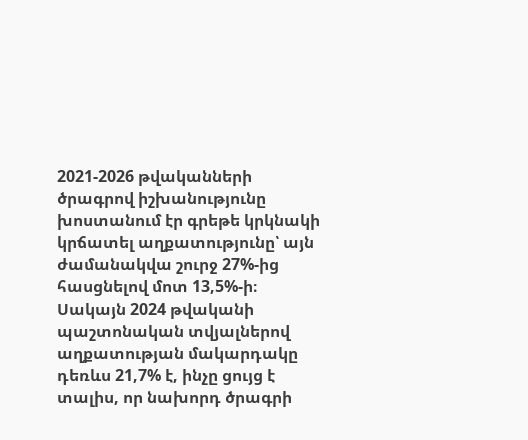2021-2026 թվականների ծրագրով իշխանությունը խոստանում էր գրեթե կրկնակի կրճատել աղքատությունը՝ այն ժամանակվա շուրջ 27%-ից հասցնելով մոտ 13,5%-ի։ Սակայն 2024 թվականի պաշտոնական տվյալներով աղքատության մակարդակը դեռևս 21,7% է, ինչը ցույց է տալիս, որ նախորդ ծրագրի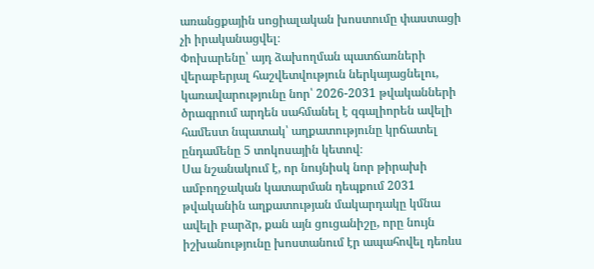առանցքային սոցիալական խոստումը փաստացի չի իրականացվել։
Փոխարենը՝ այդ ձախողման պատճառների վերաբերյալ հաշվետվություն ներկայացնելու, կառավարությունը նոր՝ 2026-2031 թվականների ծրագրում արդեն սահմանել է զգալիորեն ավելի համեստ նպատակ՝ աղքատությունը կրճատել ընդամենը 5 տոկոսային կետով։
Սա նշանակում է, որ նույնիսկ նոր թիրախի ամբողջական կատարման դեպքում 2031 թվականին աղքատության մակարդակը կմնա ավելի բարձր, քան այն ցուցանիշը, որը նույն իշխանությունը խոստանում էր ապահովել դեռևս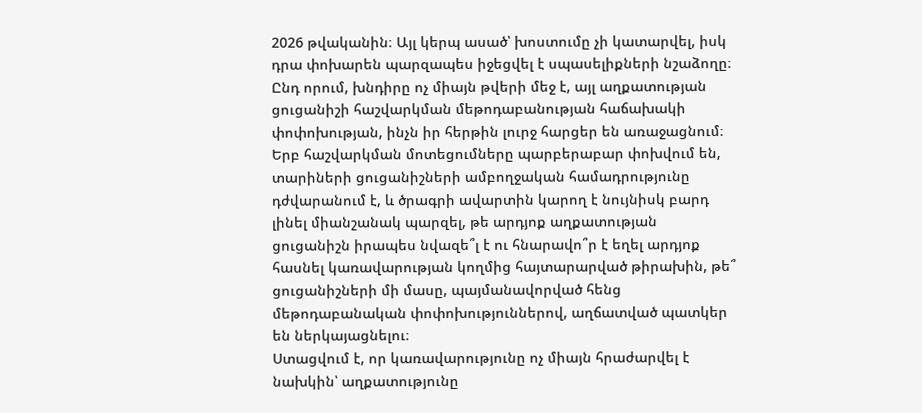2026 թվականին։ Այլ կերպ ասած՝ խոստումը չի կատարվել, իսկ դրա փոխարեն պարզապես իջեցվել է սպասելիքների նշաձողը։
Ընդ որում, խնդիրը ոչ միայն թվերի մեջ է, այլ աղքատության ցուցանիշի հաշվարկման մեթոդաբանության հաճախակի փոփոխության, ինչն իր հերթին լուրջ հարցեր են առաջացնում։ Երբ հաշվարկման մոտեցումները պարբերաբար փոխվում են, տարիների ցուցանիշների ամբողջական համադրությունը դժվարանում է, և ծրագրի ավարտին կարող է նույնիսկ բարդ լինել միանշանակ պարզել, թե արդյոք աղքատության ցուցանիշն իրապես նվազե՞լ է ու հնարավո՞ր է եղել արդյոք հասնել կառավարության կողմից հայտարարված թիրախին, թե՞ ցուցանիշների մի մասը, պայմանավորված հենց մեթոդաբանական փոփոխություններով, աղճատված պատկեր են ներկայացնելու։
Ստացվում է, որ կառավարությունը ոչ միայն հրաժարվել է նախկին՝ աղքատությունը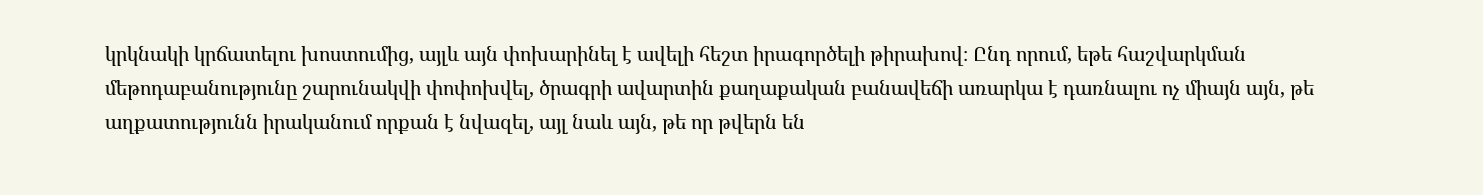կրկնակի կրճատելու խոստումից, այլև այն փոխարինել է ավելի հեշտ իրագործելի թիրախով։ Ընդ որում, եթե հաշվարկման մեթոդաբանությունը շարունակվի փոփոխվել, ծրագրի ավարտին քաղաքական բանավեճի առարկա է դառնալու ոչ միայն այն, թե աղքատությունն իրականում որքան է նվազել, այլ նաև այն, թե որ թվերն են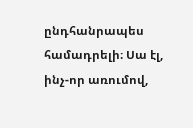ընդհանրապես համադրելի։ Սա էլ, ինչ-որ առումով,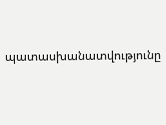պատասխանատվությունը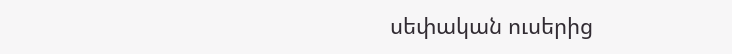սեփական ուսերից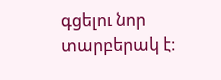գցելու նոր տարբերակ է։